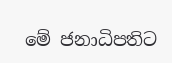මේ ජනාධිපතිට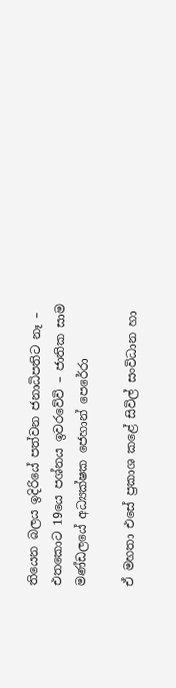තියෙන බලය ඉදිරියේ පත්වන ජනාධිපතිට නෑ – එතකොට 19යෙ පශ්නය ඉවරවේවි – ජාතික සාම මණ්ඩලයේ අධ්‍යක්ෂක ජෙහාන් පෙරේරා

ඒ මහතා එසේ ප්‍රකාශ කළේ සිවිල් සංවිධාන හා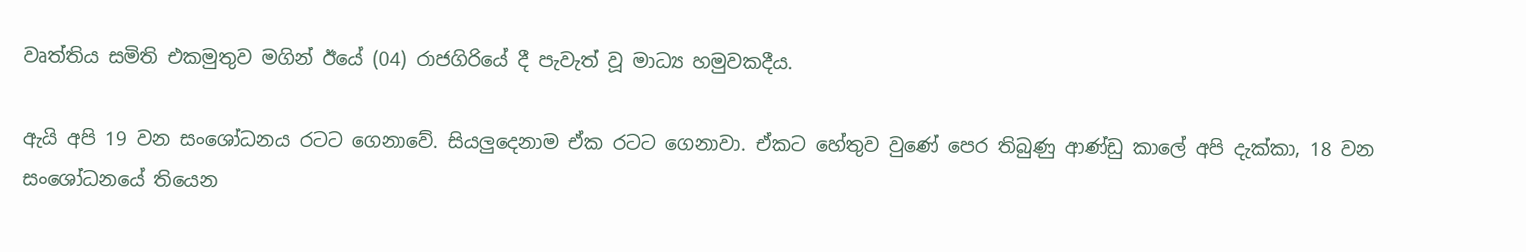වෘත්තිය සමිති එකමුතුව මගින් ඊයේ (04) රාජගිරියේ දී පැවැත් වූ මාධ්‍ය හමුවකදීය.

ඇයි අපි 19 වන සංශෝධනය රටට ගෙනාවේ. සියලුදෙනාම ඒක රටට ගෙනාවා. ඒකට හේතුව වුණේ පෙර තිබුණු ආණ්ඩු කාලේ අපි දැක්කා, 18 වන සංශෝධනයේ තියෙන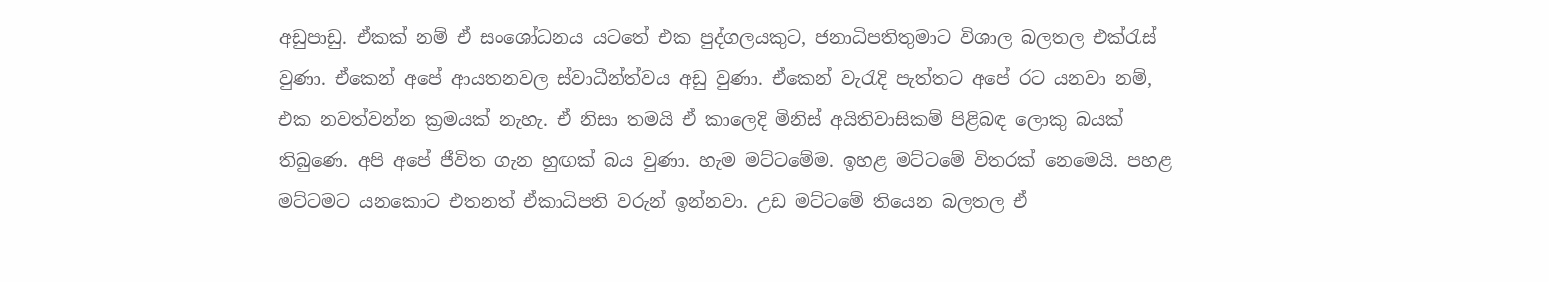අඩුපාඩු. ඒකක් නම් ඒ සංශෝධනය යටතේ එක පුද්ගලයකුට, ජනාධිපතිතුමාට විශාල බලතල එක්රැස් වුණා. ඒකෙන් අපේ ආයතනවල ස්වාධීන්ත්වය අඩු වුණා. ඒකෙන් වැරැදි පැත්තට අපේ රට යනවා නම්, එක නවත්වන්න ක්‍රමයක් නැහැ. ඒ නිසා තමයි ඒ කාලෙදි මිනිස් අයිතිවාසිකම් පිළිබඳ ලොකු බයක් තිබුණෙ. අපි අපේ ජීවිත ගැන හුඟක් බය වුණා. හැම මට්ටමේම. ඉහළ මට්ටමේ විතරක් නෙමෙයි. පහළ මට්ටමට යනකොට එතනත් ඒකාධිපති වරුන් ඉන්නවා. උඩ මට්ටමේ තියෙන බලතල ඒ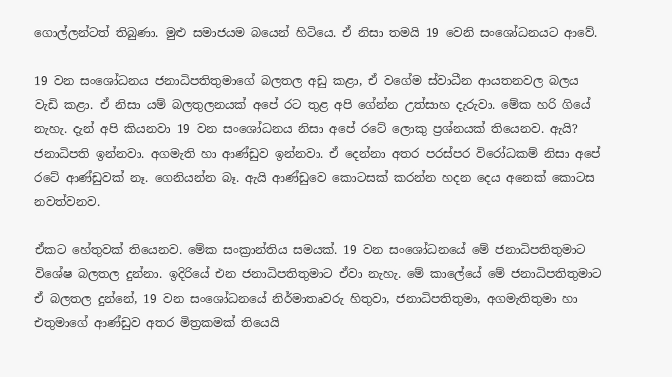ගොල්ලන්ටත් තිබුණා. මුළු සමාජයම බයෙන් හිටියෙ. ඒ නිසා තමයි 19 වෙනි සංශෝධනයට ආවේ.

19 වන සංශෝධනය ජනාධිපතිතුමාගේ බලතල අඩු කළා, ඒ වගේම ස්වාධීන ආයතනවල බලය වැඩි කළා. ඒ නිසා යම් බලතුලනයක් අපේ රට තුළ අපි ගේන්න උත්සාහ දැරුවා. මේක හරි ගියේ නැහැ. දැන් අපි කියනවා 19 වන සංශෝධනය නිසා අපේ රටේ ලොකු ප්‍රශ්නයක් තියෙනව. ඇයි? ජනාධිපති ඉන්නවා. අගමැති හා ආණ්ඩුව ඉන්නවා. ඒ දෙන්නා අතර පරස්පර විරෝධකම් නිසා අපේ රටේ ආණ්ඩුවක් නෑ. ගෙනියන්න බෑ. ඇයි ආණ්ඩුවෙ කොටසක් කරන්න හදන දෙය අනෙක් කොටස නවත්වනව.

ඒකට හේතුවක් තියෙනව. මේක සංක්‍රාන්තිය සමයක්. 19 වන සංශෝධනයේ මේ ජනාධිපතිතුමාට විශේෂ බලතල දුන්නා. ඉදිරියේ එන ජනාධිපතිතුමාට ඒවා නැහැ. මේ කාලේයේ මේ ජනාධිපතිතුමාට ඒ බලතල දුන්නේ, 19 වන සංශෝධනයේ නිර්මාතෘවරු හිතුවා, ජනාධිපතිතුමා, අගමැතිතුමා හා එතුමාගේ ආණ්ඩුව අතර මිත්‍රකමක් තියෙයි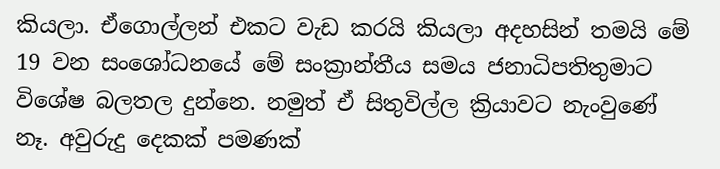කියලා. ඒගොල්ලන් එකට වැඩ කරයි කියලා අදහසින් තමයි මේ 19 වන සංශෝධනයේ මේ සංක්‍රාන්තීය සමය ජනාධිපතිතුමාට විශේෂ බලතල දුන්නෙ. නමුත් ඒ සිතුවිල්ල ක්‍රියාවට නැංවුණේ නෑ. අවුරුදු දෙකක් පමණක්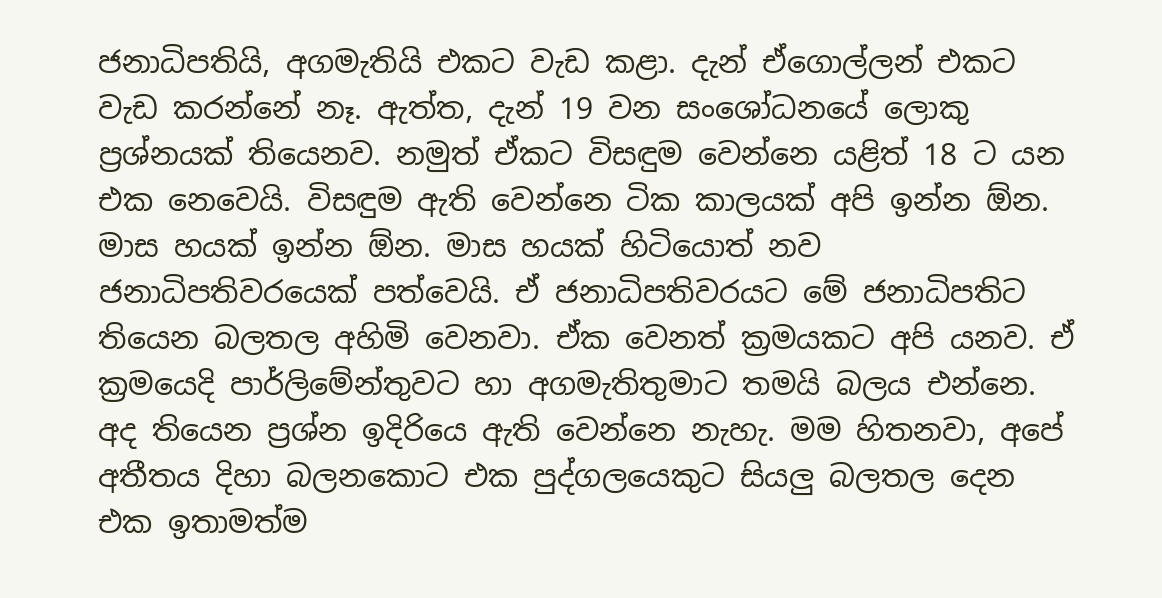ජනාධිපතියි, අගමැතියි එකට වැඩ කළා. දැන් ඒගොල්ලන් එකට වැඩ කරන්නේ නෑ. ඇත්ත, දැන් 19 වන සංශෝධනයේ ලොකු ප්‍රශ්නයක් තියෙනව. නමුත් ඒකට විසඳුම වෙන්නෙ යළිත් 18 ට යන එක නෙවෙයි. විසඳුම ඇති වෙන්නෙ ටික කාලයක් අපි ඉන්න ඕන. මාස හයක් ඉන්න ඕන. මාස හයක් හිටියොත් නව ජනාධිපතිවරයෙක් පත්වෙයි. ඒ ජනාධිපතිවරයට මේ ජනාධිපතිට තියෙන බලතල අහිමි වෙනවා. ඒක වෙනත් ක්‍රමයකට අපි යනව. ඒ ක්‍රමයෙදි පාර්ලිමේන්තුවට හා අගමැතිතුමාට තමයි බලය එන්නෙ. අද තියෙන ප්‍රශ්න ඉදිරියෙ ඇති වෙන්නෙ නැහැ. මම හිතනවා, අපේ අතීතය දිහා බල‍නකොට එක පුද්ගලයෙකුට සියලු බලතල දෙන එක ඉතාමත්ම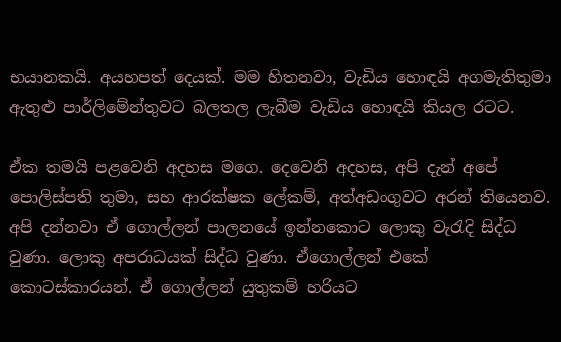භයානකයි. අයහපත් දෙයක්. මම හිතනවා, වැඩිය හොඳයි අගමැතිතුමා ඇතුළු පාර්ලිමේන්තුවට බලතල ලැබීම වැඩිය හොඳයි කියල රටට.

ඒක තමයි පළවෙනි අදහස මගෙ. දෙවෙනි අදහස, අපි දැන් අපේ පොලිස්පති තුමා, සහ ආරක්ෂක ලේකම්, අත්අඩංගුවට අරන් තියෙනව. අපි දන්නවා ඒ ගොල්ලන් පාලනයේ ඉන්නකොට ලොකු වැරැදි සිද්ධ වුණා. ලොකු අපරාධයක් සිද්ධ වුණා. ඒගොල්ලන් එකේ කොටස්කාරයන්. ඒ ගොල්ලන් යුතුකම් හරියට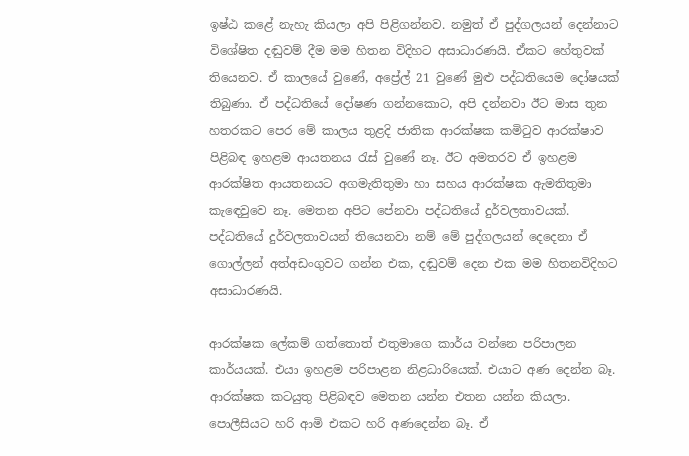ඉෂ්ඨ කළේ නැහැ කියලා අපි පිළිගන්නව. නමුත් ඒ පුද්ගලයන් දෙන්නාට විශේෂිත දඬුවම් දීම මම හිතන විදිහට අසාධාරණයි. ඒකට හේතුවක් තියෙනව. ඒ කා‍ලයේ වුණේ, අප්‍රේල් 21 වුණේ මුළු පද්ධතියෙම දෝෂයක් තිබුණා. ඒ පද්ධතියේ දෝෂණ ගන්නකොට, අපි දන්නවා ඊට මාස තුන හතරකට පෙර මේ කාලය තුළදි ජාතික ආරක්ෂක කමිටුව ආරක්ෂාව පිළිබඳ ඉහළම ආයතනය රැස් වුණේ නෑ. ඊට අමතරව ඒ ඉහළම ආරක්ෂිත ආයතනයට අගමැතිතුමා හා සහය ආරක්ෂක ඇමතිතුමා කැඳෙවුවෙ නෑ. මෙතන අපිට පේනවා පද්ධතියේ දුර්වලතාවයක්. පද්ධතියේ දුර්වලතාවයන් තියෙනවා නම් මේ පුද්ගලයන් දෙදෙනා ඒ ගොල්ලන් අත්අඩංගුවට ගන්න එක, දඬුවම් දෙන එක මම හිතනවිදිහට අසාධාරණයි.

ආරක්ෂක ලේකම් ගත්තොත් එතුමාගෙ කාර්ය වන්නෙ පරිපාලන කාර්යයක්. එයා ඉහළම පරිපාළන නිළධාරියෙක්. එයාට අණ දෙන්න බෑ. ආරක්ෂක කටයුතු පිළිබඳව මෙතන යන්න එතන යන්න කියලා. පොලීසියට හරි ආමි එකට හරි අණදෙන්න බෑ. ඒ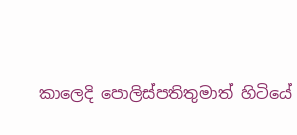කාලෙදි පොලිස්පතිතුමාත් හිටියේ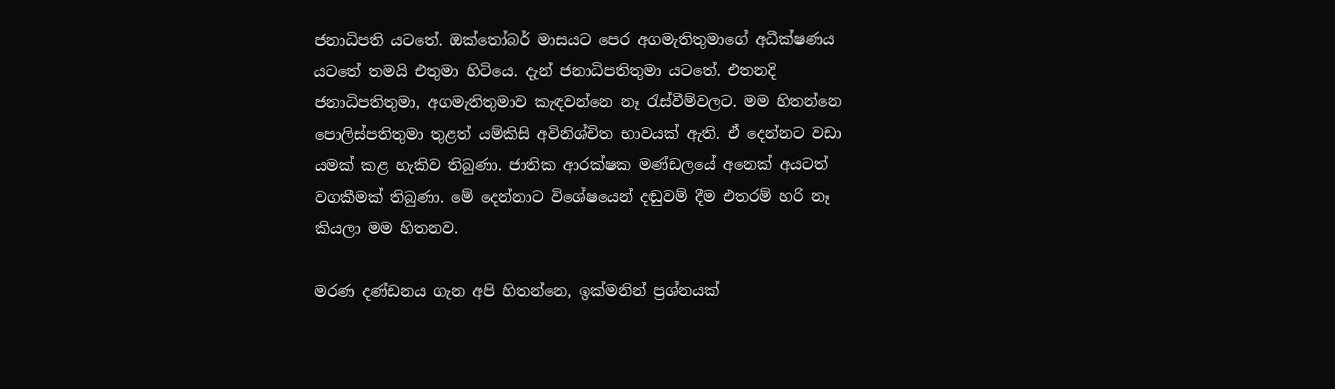ජනාධිපති යටතේ. ඔක්තෝබර් මාසයට පෙර අගමැතිතුමාගේ අධීක්ෂණය යටතේ තමයි එතුමා හිටියෙ. දැන් ජනාධිපතිතුමා යටතේ. එතනදි ජනාධිපතිතුමා, අගමැතිතුමාව කැඳවන්නෙ නෑ රැස්වීම්වලට. මම හිතන්නෙ පොලිස්පතිතුමා තුළත් යම්කිසි අවිනිශ්චිත භාවයක් ඇති. ඒ දෙන්නට වඩා යමක් කළ හැකිව තිබුණා. ජාතික ආරක්ෂක මණ්ඩලයේ අනෙක් අයටත් වගකීමක් තිබුණා. මේ දෙන්නාට විශේෂයෙන් දඬුවම් දීම එතරම් හරි නෑ කියලා මම හිතනව.

මරණ දණ්ඩනය ගැන අපි හිතන්නෙ, ඉක්මනින් ප්‍රශ්නයක්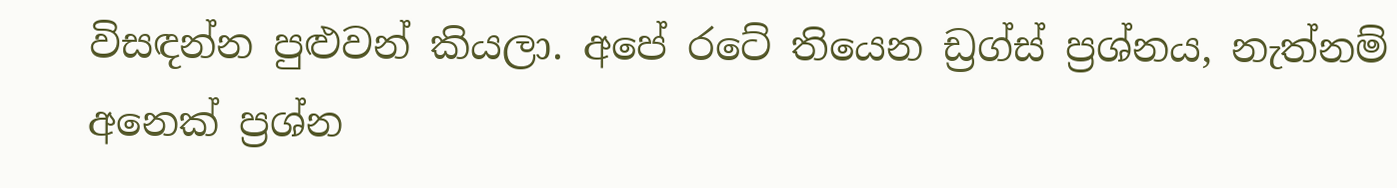විසඳන්න පුළුවන් කියලා. අපේ රටේ තියෙන ඩ්‍රග්ස් ප්‍රශ්නය, නැත්නම් අනෙක් ප්‍රශ්න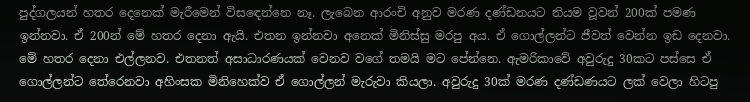පුද්ගලයන් හතර දෙනෙක් මැරීමෙන් විස‍ඳෙන්නෙ නෑ. ලැබෙන ආරංචි අනුව මරණ දණ්ඩනයට නියම වූවන් 200ක් පමණ ඉන්නවා. ඒ 200න් මේ හතර දෙනා ඇයි. එතන ඉන්නවා අනෙක් මිනිස්සු මරපු අය. ඒ ගොල්ලන්ට ජීවත් වෙන්න ඉඩ දෙනවා. මේ හතර දෙනා එල්ලනව. එතනත් අසාධාරණයක් වෙනව වගේ තමයි මට පේන්නෙ. ඇමරිකාවේ අවුරුදු 30කට පස්සෙ ඒ ගොල්ලන්ට තේරෙනවා අහිංසක මිනිහෙක්ව ඒ ගොල්ලන් මැරුවා කියලා. අවුරුදු 30ක් මරණ දණ්ඩණයට ලක් වෙලා හිටපු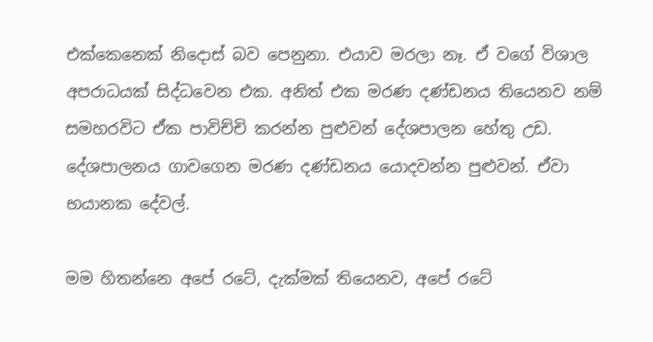එක්කෙනෙක් නිදොස් බව පෙනුනා. එයාව මරලා නෑ. ඒ වගේ විශාල අපරාධයක් සිද්ධවෙන එක. අනිත් එක මරණ දණ්ඩනය තියෙනව නම් සමහරවිට ඒක පාවිච්චි කරන්න පුළුවන් දේශපාලන හේතු උඩ. දේශපාලනය ගාවගෙන මරණ දණ්ඩනය යොදවන්න පුළුවන්. ඒවා භයානක දේවල්.

මම හිතන්නෙ අපේ රටේ, දැක්මක් තියෙනව, අපේ රටේ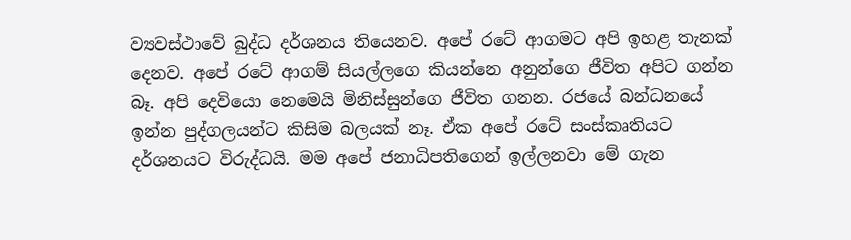ව්‍යවස්ථාවේ බුද්ධ දර්ශනය තියෙනව. අපේ රටේ ආගමට අපි ඉහළ තැනක් දෙනව. අපේ රටේ ආගම් සියල්ලගෙ කියන්නෙ අනුන්ගෙ ජීවිත අපිට ගන්න බෑ. අපි දෙවියො නෙමෙයි මිනිස්සුන්ගෙ ජීවිත ගනන. රජයේ බන්ධනයේ ඉන්න පුද්ගලයන්ට කිසිම බලයක් නෑ. ඒක අපේ රටේ සංස්කෘතියට දර්ශනයට විරුද්ධයි. මම අපේ ජනාධිපතිගෙන් ඉල්ලනවා මේ ගැන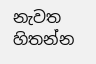නැවත හිතන්න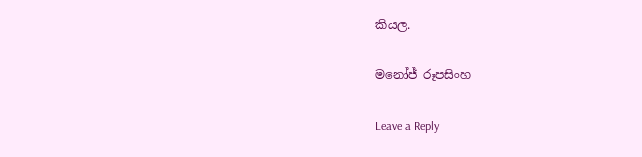කියල.

මනෝජ් රූපසිංහ

Leave a Reply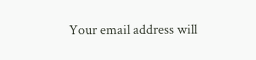Your email address will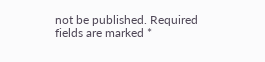not be published. Required fields are marked *